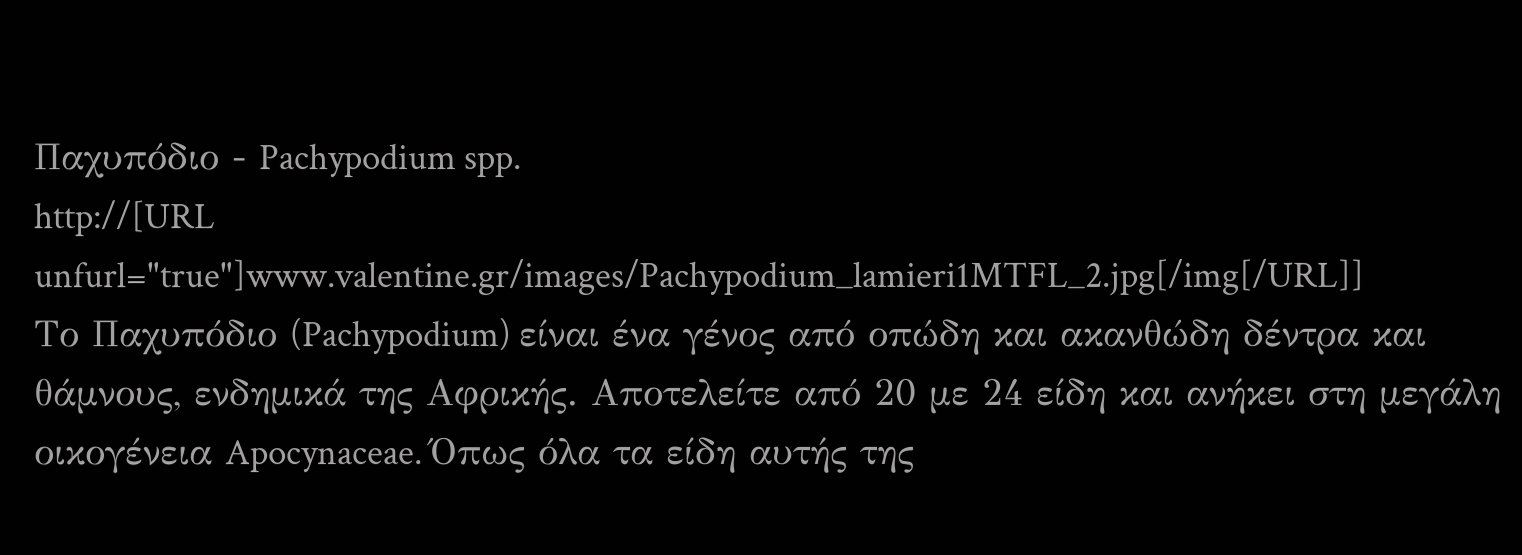Παχυπόδιο - Pachypodium spp.
http://[URL unfurl="true"]www.valentine.gr/images/Pachypodium_lamieri1MTFL_2.jpg[/img[/URL]]
Το Παχυπόδιο (Pachypodium) είναι ένα γένος από οπώδη και ακανθώδη δέντρα και θάμνους, ενδημικά της Αφρικής. Αποτελείτε από 20 με 24 είδη και ανήκει στη μεγάλη οικογένεια Apocynaceae. Όπως όλα τα είδη αυτής της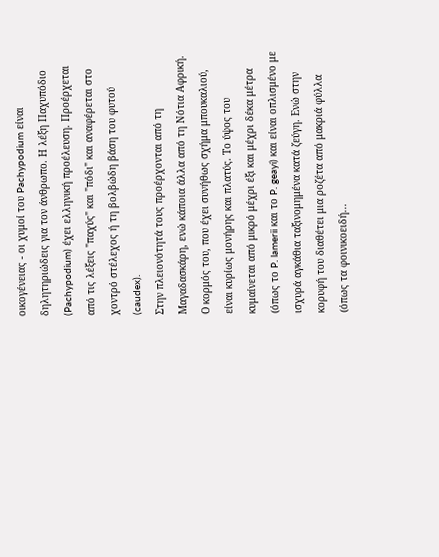οικογένειας - οι χυμοί του Pachypodium είναι δηλητηριώδεις για τον άνθρωπο. Η λέξη Παχυπόδιο (Pachypodium) έχει ελληνική προέλευση. Προέρχεται από τις λέξεις "παχύς" και "πόδι" και αναφέρεται στο χοντρό στέλεχος ή τη βολβώδη βάση του φυτού (caudex).
Στην πλειονότητά τους προέρχονται από τη Μαγαδασκάρη, ενώ κάποια άλλα από τη Nότια Αφρική. Ο κορμός του, που έχει συνήθως σχήμα μπουκαλιού, είναι κυρίως μονήρης και πλατύς. Το ύψος του κυμαίνεται από μικρό μέχρι έξι και μέχρι δέκα μέτρα (όπως το P. lamerii και το P. geayi) και είναι οπλισμένο με ισχυρά αγκάθια ταξινομημένα κατά ζεύγη. Ενώ στην κορυφή του διαθέτει μια ροζέτα από μακριά φύλλα (όπως τα φοινικοειδή...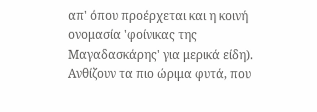απ' όπου προέρχεται και η κοινή ονομασία 'φοίνικας της Μαγαδασκάρης' για μερικά είδη). Ανθίζουν τα πιο ώριμα φυτά, που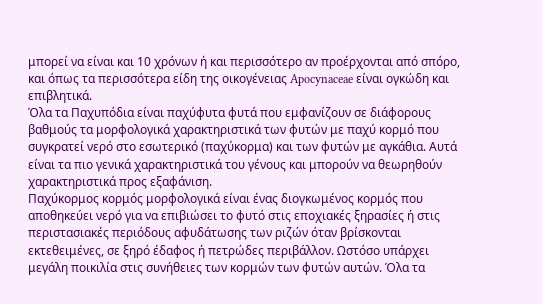μπορεί να είναι και 10 χρόνων ή και περισσότερο αν προέρχονται από σπόρο, και όπως τα περισσότερα είδη της οικογένειας Apocynaceae είναι ογκώδη και επιβλητικά.
Όλα τα Παχυπόδια είναι παχύφυτα φυτά που εμφανίζουν σε διάφορους βαθμούς τα μορφολογικά χαρακτηριστικά των φυτών με παχύ κορμό που συγκρατεί νερό στο εσωτερικό (παχύκορμα) και των φυτών με αγκάθια. Αυτά είναι τα πιο γενικά χαρακτηριστικά του γένους και μπορούν να θεωρηθούν χαρακτηριστικά προς εξαφάνιση.
Παχύκορμος κορμός μορφολογικά είναι ένας διογκωμένος κορμός που αποθηκεύει νερό για να επιβιώσει το φυτό στις εποχιακές ξηρασίες ή στις περιστασιακές περιόδους αφυδάτωσης των ριζών όταν βρίσκονται εκτεθειμένες, σε ξηρό έδαφος ή πετρώδες περιβάλλον. Ωστόσο υπάρχει μεγάλη ποικιλία στις συνήθειες των κορμών των φυτών αυτών. Όλα τα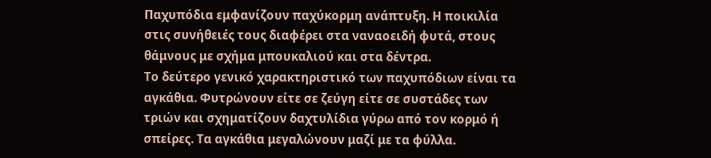Παχυπόδια εμφανίζουν παχύκορμη ανάπτυξη. Η ποικιλία στις συνήθειές τους διαφέρει στα ναναοειδή φυτά, στους θάμνους με σχήμα μπουκαλιού και στα δέντρα.
Το δεύτερο γενικό χαρακτηριστικό των παχυπόδιων είναι τα αγκάθια. Φυτρώνουν είτε σε ζεύγη είτε σε συστάδες των τριών και σχηματίζουν δαχτυλίδια γύρω από τον κορμό ή σπείρες. Τα αγκάθια μεγαλώνουν μαζί με τα φύλλα.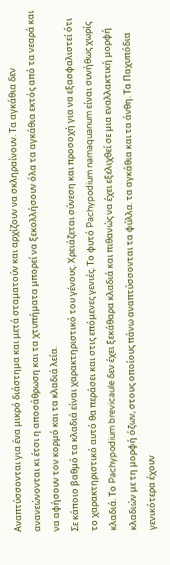Αναπτύσσονται για ένα μικρό διάστημα και μετά σταματούν και αρχίζουν να σκληραίνουν. Τα αγκάθια δεν ανανεώνονται κι έτσι η αποσάθρωση και τα χτυπήματα μπορεί να ξεκολλήσουν όλα τα αγκάθια εκτός από τα νεαρά και να αφήσουν τον κορμό και τα κλαδιά λεία.
Σε κάποιο βαθμό τα κλαδιά είναι χαρακτηριστικό του γένους. Χρειάζεται σύνεση και προσοχή για να εξασφαλιστεί ότι το χαρακτηριστικό αυτό θα περάσει και στις επόμενες γενιές. Το φυτό Pachypodium namaquanum είναι συνήθως χωρίς κλαδιά. Το Pachypodium brevicaule δεν έχει ξεκάθαρα κλαδιά και πιθανώς να έχει εξελιχθεί σε μια εναλλακτική μορφή κλαδιών με τη μορφή όζων, στους οποίους πάνω αναπτύσσονται τα φύλλα. τα αγκάθια και τα άνθη. Τα Παχυπόδια γενικότερα έχουν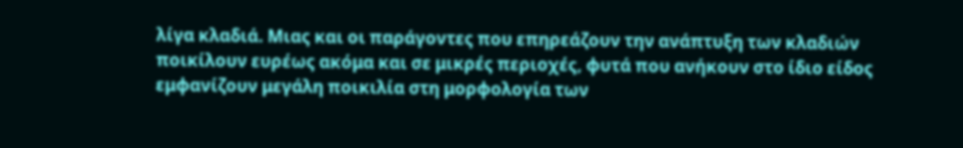λίγα κλαδιά. Μιας και οι παράγοντες που επηρεάζουν την ανάπτυξη των κλαδιών ποικίλουν ευρέως ακόμα και σε μικρές περιοχές, φυτά που ανήκουν στο ίδιο είδος εμφανίζουν μεγάλη ποικιλία στη μορφολογία των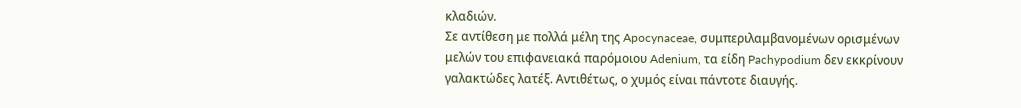κλαδιών.
Σε αντίθεση με πολλά μέλη της Apocynaceae, συμπεριλαμβανομένων ορισμένων μελών του επιφανειακά παρόμοιου Adenium, τα είδη Pachypodium δεν εκκρίνουν γαλακτώδες λατέξ. Αντιθέτως, ο χυμός είναι πάντοτε διαυγής.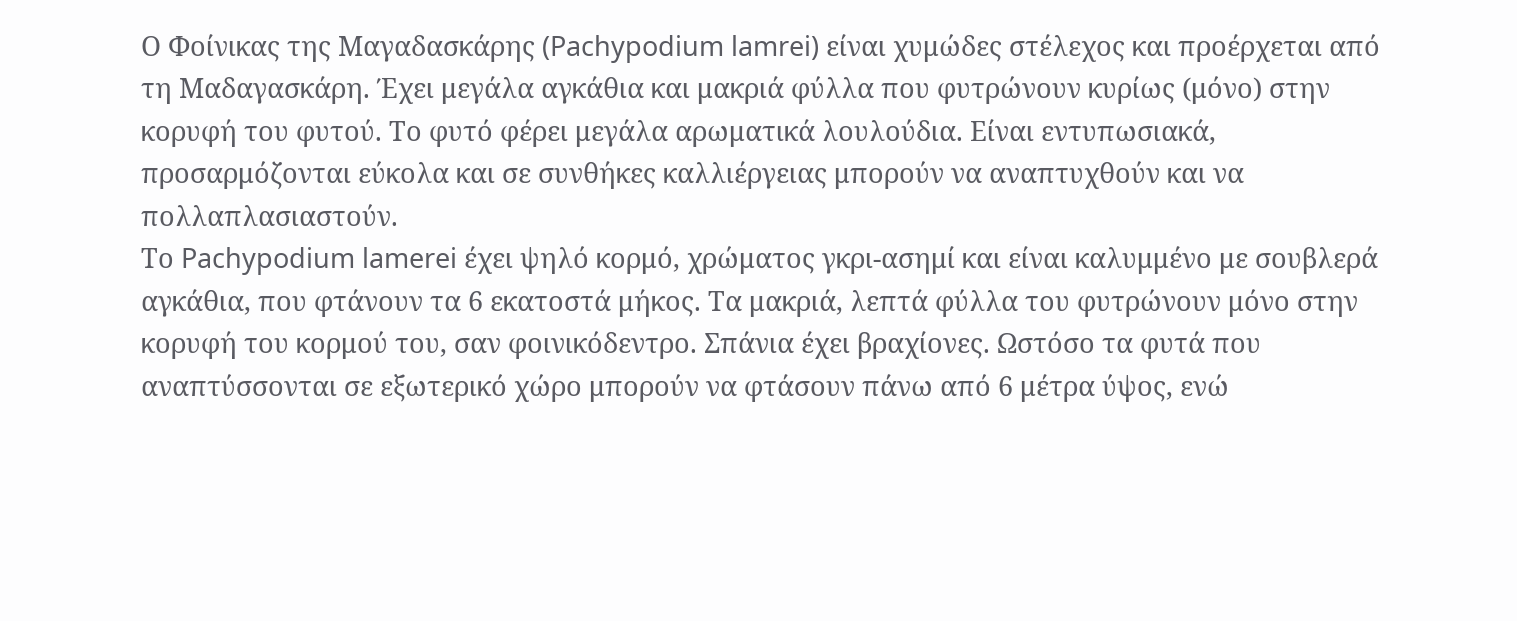Ο Φοίνικας της Μαγαδασκάρης (Pachypodium lamrei) είναι χυμώδες στέλεχος και προέρχεται από τη Μαδαγασκάρη. Έχει μεγάλα αγκάθια και μακριά φύλλα που φυτρώνουν κυρίως (μόνο) στην κορυφή του φυτού. Το φυτό φέρει μεγάλα αρωματικά λουλούδια. Είναι εντυπωσιακά, προσαρμόζονται εύκολα και σε συνθήκες καλλιέργειας μπορούν να αναπτυχθούν και να πολλαπλασιαστούν.
Το Pachypodium lamerei έχει ψηλό κορμό, χρώματος γκρι-ασημί και είναι καλυμμένο με σουβλερά αγκάθια, που φτάνουν τα 6 εκατοστά μήκος. Τα μακριά, λεπτά φύλλα του φυτρώνουν μόνο στην κορυφή του κορμού του, σαν φοινικόδεντρο. Σπάνια έχει βραχίονες. Ωστόσο τα φυτά που αναπτύσσονται σε εξωτερικό χώρο μπορούν να φτάσουν πάνω από 6 μέτρα ύψος, ενώ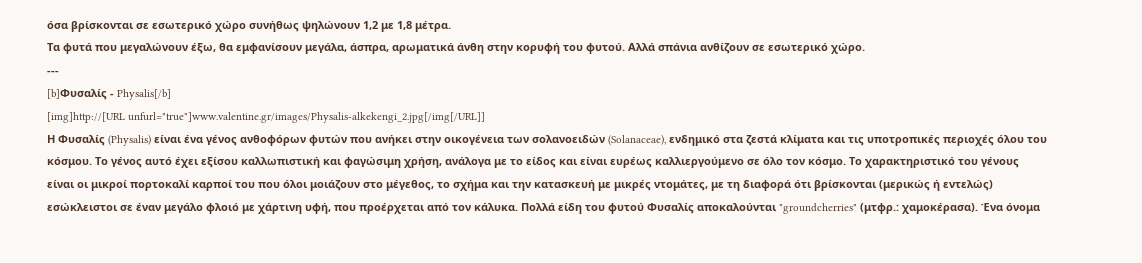όσα βρίσκονται σε εσωτερικό χώρο συνήθως ψηλώνουν 1,2 με 1,8 μέτρα.
Τα φυτά που μεγαλώνουν έξω, θα εμφανίσουν μεγάλα, άσπρα, αρωματικά άνθη στην κορυφή του φυτού. Αλλά σπάνια ανθίζουν σε εσωτερικό χώρο.
---
[b]Φυσαλίς - Physalis[/b]
[img]http://[URL unfurl="true"]www.valentine.gr/images/Physalis-alkekengi_2.jpg[/img[/URL]]
Η Φυσαλίς (Physalis) είναι ένα γένος ανθοφόρων φυτών που ανήκει στην οικογένεια των σολανοειδών (Solanaceae), ενδημικό στα ζεστά κλίματα και τις υποτροπικές περιοχές όλου του κόσμου. Το γένος αυτό έχει εξίσου καλλωπιστική και φαγώσιμη χρήση, ανάλογα με το είδος και είναι ευρέως καλλιεργούμενο σε όλο τον κόσμο. Το χαρακτηριστικό του γένους είναι οι μικροί πορτοκαλί καρποί του που όλοι μοιάζουν στο μέγεθος, το σχήμα και την κατασκευή με μικρές ντομάτες, με τη διαφορά ότι βρίσκονται (μερικώς ή εντελώς) εσώκλειστοι σε έναν μεγάλο φλοιό με χάρτινη υφή, που προέρχεται από τον κάλυκα. Πολλά είδη του φυτού Φυσαλίς αποκαλούνται "groundcherries" (μτφρ.: χαμοκέρασα). Ένα όνομα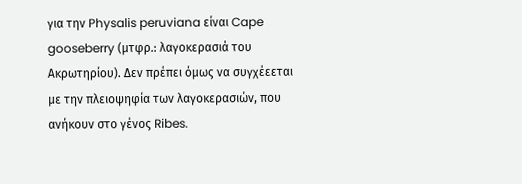για την Physalis peruviana είναι Cape gooseberry (μτφρ.: λαγοκερασιά του Ακρωτηρίου). Δεν πρέπει όμως να συγχέεεται με την πλειοψηφία των λαγοκερασιών, που ανήκουν στο γένος Ribes.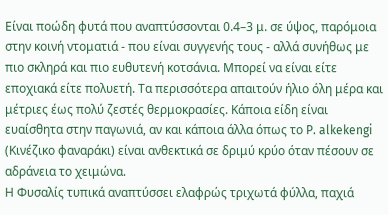Είναι ποώδη φυτά που αναπτύσσονται 0.4–3 μ. σε ύψος, παρόμοια στην κοινή ντοματιά - που είναι συγγενής τους - αλλά συνήθως με πιο σκληρά και πιο ευθυτενή κοτσάνια. Μπορεί να είναι είτε εποχιακά είτε πολυετή. Τα περισσότερα απαιτούν ήλιο όλη μέρα και μέτριες έως πολύ ζεστές θερμοκρασίες. Κάποια είδη είναι ευαίσθητα στην παγωνιά, αν και κάποια άλλα όπως το P. alkekengi (Κινέζικο φαναράκι) είναι ανθεκτικά σε δριμύ κρύο όταν πέσουν σε αδράνεια το χειμώνα.
Η Φυσαλίς τυπικά αναπτύσσει ελαφρώς τριχωτά φύλλα, παχιά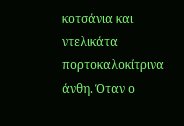κοτσάνια και ντελικάτα πορτοκαλοκίτρινα άνθη. Όταν ο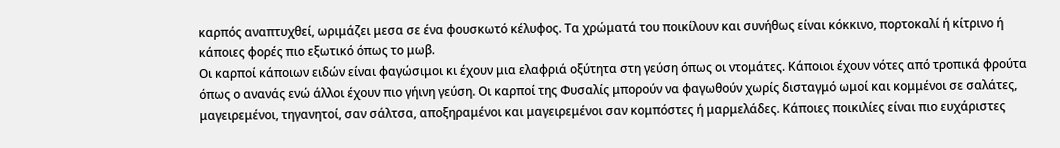καρπός αναπτυχθεί, ωριμάζει μεσα σε ένα φουσκωτό κέλυφος. Τα χρώματά του ποικίλουν και συνήθως είναι κόκκινο, πορτοκαλί ή κίτρινο ή κάποιες φορές πιο εξωτικό όπως το μωβ.
Οι καρποί κάποιων ειδών είναι φαγώσιμοι κι έχουν μια ελαφριά οξύτητα στη γεύση όπως οι ντομάτες. Κάποιοι έχουν νότες από τροπικά φρούτα όπως ο ανανάς ενώ άλλοι έχουν πιο γήινη γεύση. Οι καρποί της Φυσαλίς μπορούν να φαγωθούν χωρίς δισταγμό ωμοί και κομμένοι σε σαλάτες, μαγειρεμένοι, τηγανητοί, σαν σάλτσα, αποξηραμένοι και μαγειρεμένοι σαν κομπόστες ή μαρμελάδες. Κάποιες ποικιλίες είναι πιο ευχάριστες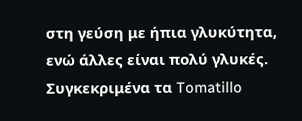στη γεύση με ήπια γλυκύτητα, ενώ άλλες είναι πολύ γλυκές. Συγκεκριμένα τα Tomatillo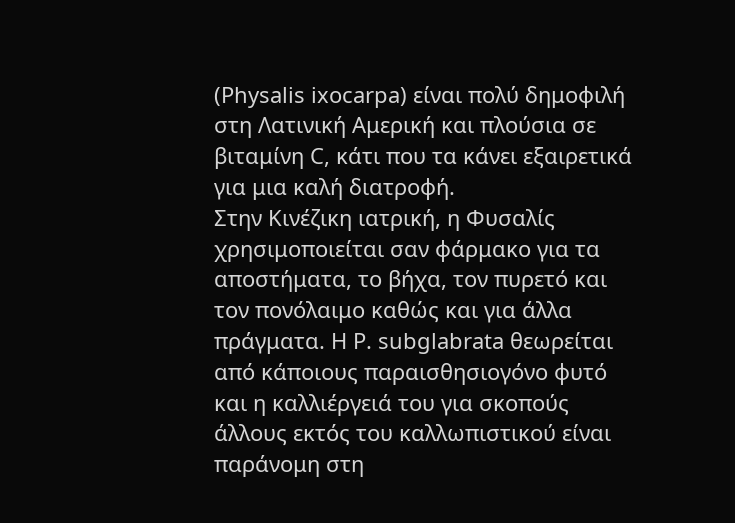(Physalis ixocarpa) είναι πολύ δημοφιλή στη Λατινική Αμερική και πλούσια σε βιταμίνη C, κάτι που τα κάνει εξαιρετικά για μια καλή διατροφή.
Στην Κινέζικη ιατρική, η Φυσαλίς χρησιμοποιείται σαν φάρμακο για τα αποστήματα, το βήχα, τον πυρετό και τον πονόλαιμο καθώς και για άλλα πράγματα. Η P. subglabrata θεωρείται από κάποιους παραισθησιογόνο φυτό και η καλλιέργειά του για σκοπούς άλλους εκτός του καλλωπιστικού είναι παράνομη στη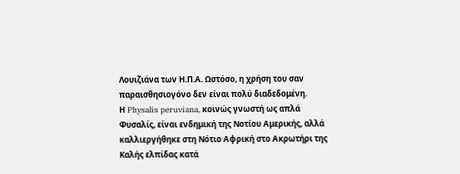Λουιζιάνα των Η.Π.Α. Ωστόσο, η χρήση του σαν παραισθησιογόνο δεν είναι πολύ διαδεδομένη.
Η Physalis peruviana, κοινώς γνωστή ως απλά Φυσαλίς, είναι ενδημική της Νοτίου Αμερικής, αλλά καλλιεργήθηκε στη Νότιο Αφρική στο Ακρωτήρι της Καλής ελπίδας κατά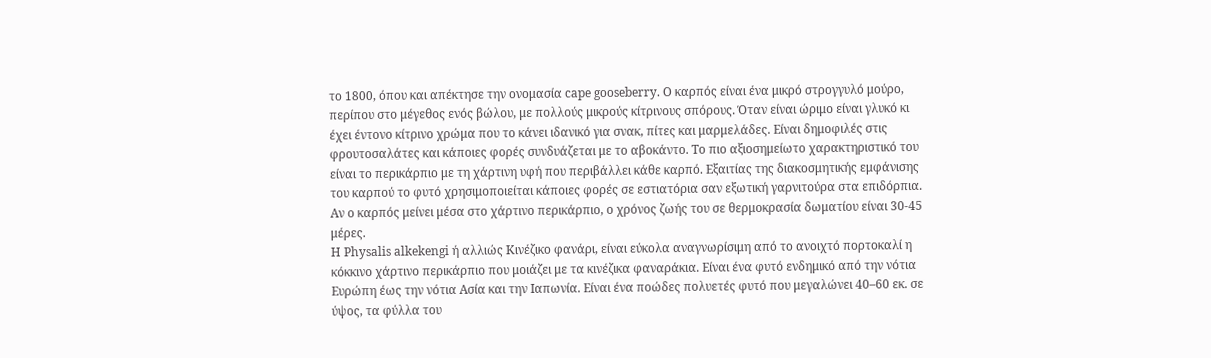το 1800, όπου και απέκτησε την ονομασία cape gooseberry. Ο καρπός είναι ένα μικρό στρογγυλό μούρο, περίπου στο μέγεθος ενός βώλου, με πολλούς μικρούς κίτρινους σπόρους. Όταν είναι ώριμο είναι γλυκό κι έχει έντονο κίτρινο χρώμα που το κάνει ιδανικό για σνακ, πίτες και μαρμελάδες. Είναι δημοφιλές στις φρουτοσαλάτες και κάποιες φορές συνδυάζεται με το αβοκάντο. Το πιο αξιοσημείωτο χαρακτηριστικό του είναι το περικάρπιο με τη χάρτινη υφή που περιβάλλει κάθε καρπό. Εξαιτίας της διακοσμητικής εμφάνισης του καρπού το φυτό χρησιμοποιείται κάποιες φορές σε εστιατόρια σαν εξωτική γαρνιτούρα στα επιδόρπια. Αν ο καρπός μείνει μέσα στο χάρτινο περικάρπιο, ο χρόνος ζωής του σε θερμοκρασία δωματίου είναι 30-45 μέρες.
Η Physalis alkekengi ή αλλιώς Κινέζικο φανάρι, είναι εύκολα αναγνωρίσιμη από το ανοιχτό πορτοκαλί η κόκκινο χάρτινο περικάρπιο που μοιάζει με τα κινέζικα φαναράκια. Είναι ένα φυτό ενδημικό από την νότια Ευρώπη έως την νότια Ασία και την Ιαπωνία. Είναι ένα ποώδες πολυετές φυτό που μεγαλώνει 40–60 εκ. σε ύψος, τα φύλλα του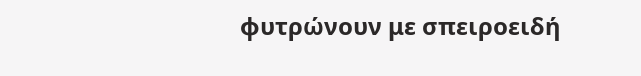φυτρώνουν με σπειροειδή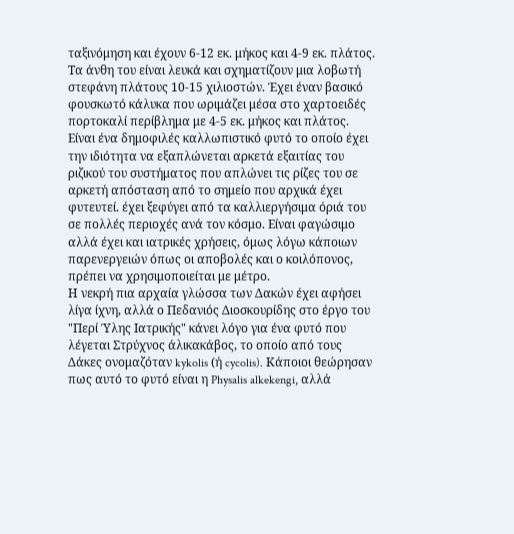ταξινόμηση και έχουν 6-12 εκ. μήκος και 4-9 εκ. πλάτος. Τα άνθη του είναι λευκά και σχηματίζουν μια λοβωτή στεφάνη πλάτους 10-15 χιλιοστών. Έχει έναν βασικό φουσκωτό κάλυκα που ωριμάζει μέσα στο χαρτοειδές πορτοκαλί περίβλημα με 4-5 εκ. μήκος και πλάτος.
Είναι ένα δημοφιλές καλλωπιστικό φυτό το οποίο έχει την ιδιότητα να εξαπλώνεται αρκετά εξαιτίας του ριζικού του συστήματος που απλώνει τις ρίζες του σε αρκετή απόσταση από το σημείο που αρχικά έχει φυτευτεί. έχει ξεφύγει από τα καλλιεργήσιμα όριά του σε πολλές περιοχές ανά τον κόσμο. Είναι φαγώσιμο αλλά έχει και ιατρικές χρήσεις, όμως λόγω κάποιων παρενεργειών όπως οι αποβολές και ο κοιλόπονος, πρέπει να χρησιμοποιείται με μέτρο.
Η νεκρή πια αρχαία γλώσσα των Δακών έχει αφήσει λίγα ίχνη, αλλά ο Πεδανιός Διοσκουρίδης στο έργο του "Περί Ύλης Ιατρικής" κάνει λόγο για ένα φυτό που λέγεται Στρύχνος άλικακάβος, το οποίο από τους Δάκες ονομαζόταν kykolis (ή cycolis). Κάποιοι θεώρησαν πως αυτό το φυτό είναι η Physalis alkekengi, αλλά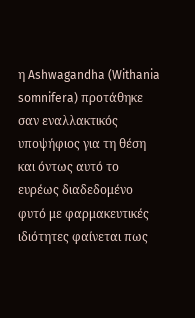η Ashwagandha (Withania somnifera) προτάθηκε σαν εναλλακτικός υποψήφιος για τη θέση και όντως αυτό το ευρέως διαδεδομένο φυτό με φαρμακευτικές ιδιότητες φαίνεται πως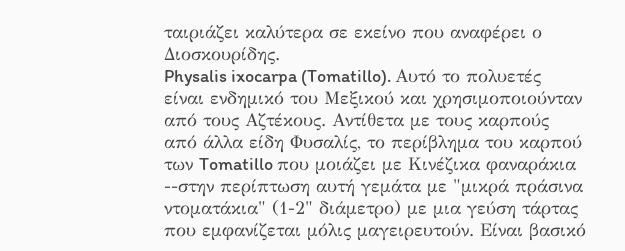ταιριάζει καλύτερα σε εκείνο που αναφέρει ο Διοσκουρίδης.
Physalis ixocarpa (Tomatillo). Αυτό το πολυετές είναι ενδημικό του Μεξικού και χρησιμοποιούνταν από τους Αζτέκους. Αντίθετα με τους καρπούς από άλλα είδη Φυσαλίς, το περίβλημα του καρπού των Tomatillo που μοιάζει με Κινέζικα φαναράκια --στην περίπτωση αυτή γεμάτα με "μικρά πράσινα ντοματάκια" (1-2" διάμετρο) με μια γεύση τάρτας που εμφανίζεται μόλις μαγειρευτούν. Είναι βασικό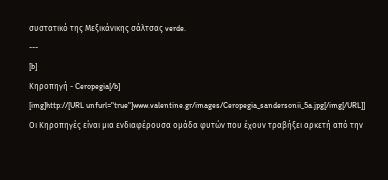συστατικό της Μεξικάνικης σάλτσας verde.
---
[b]
Κηροπηγή - Ceropegia[/b]
[img]http://[URL unfurl="true"]www.valentine.gr/images/Ceropegia_sandersonii_5a.jpg[/img[/URL]]
Οι Κηροπηγές είναι μια ενδιαφέρουσα ομάδα φυτών που έχουν τραβήξει αρκετή από την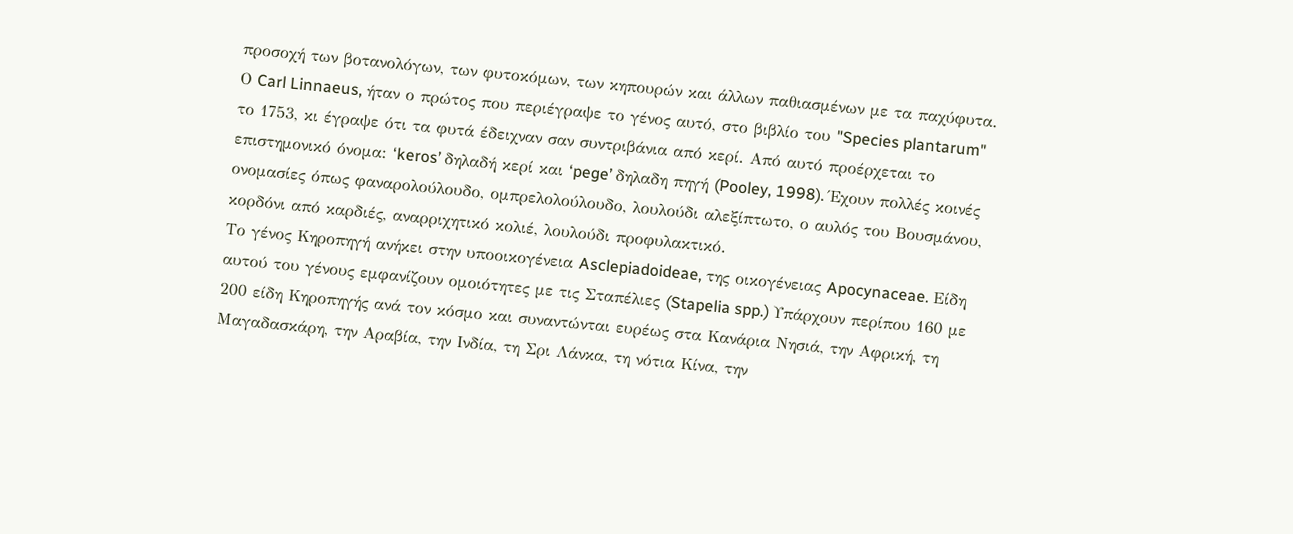προσοχή των βοτανολόγων, των φυτοκόμων, των κηπουρών και άλλων παθιασμένων με τα παχύφυτα. Ο Carl Linnaeus, ήταν ο πρώτος που περιέγραψε το γένος αυτό, στο βιβλίο του "Species plantarum" το 1753, κι έγραψε ότι τα φυτά έδειχναν σαν συντριβάνια από κερί. Από αυτό προέρχεται το επιστημονικό όνομα: ‘keros’ δηλαδή κερί και ‘pege’ δηλαδη πηγή (Pooley, 1998). Έχουν πολλές κοινές ονομασίες όπως φαναρολούλουδο, ομπρελολούλουδο, λουλούδι αλεξίπτωτο, ο αυλός του Βουσμάνου, κορδόνι από καρδιές, αναρριχητικό κολιέ, λουλούδι προφυλακτικό.
Το γένος Κηροπηγή ανήκει στην υποοικογένεια Asclepiadoideae, της οικογένειας Apocynaceae. Είδη αυτού του γένους εμφανίζουν ομοιότητες με τις Σταπέλιες (Stapelia spp.) Υπάρχουν περίπου 160 με 200 είδη Κηροπηγής ανά τον κόσμο και συναντώνται ευρέως στα Κανάρια Νησιά, την Αφρική, τη Μαγαδασκάρη, την Αραβία, την Ινδία, τη Σρι Λάνκα, τη νότια Κίνα, την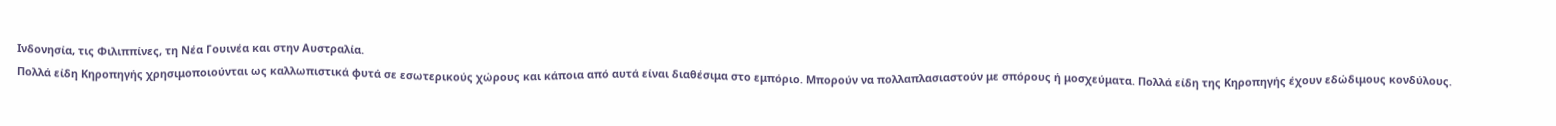Ινδονησία, τις Φιλιππίνες, τη Νέα Γουινέα και στην Αυστραλία.
Πολλά είδη Κηροπηγής χρησιμοποιούνται ως καλλωπιστικά φυτά σε εσωτερικούς χώρους και κάποια από αυτά είναι διαθέσιμα στο εμπόριο. Μπορούν να πολλαπλασιαστούν με σπόρους ή μοσχεύματα. Πολλά είδη της Κηροπηγής έχουν εδώδιμους κονδύλους.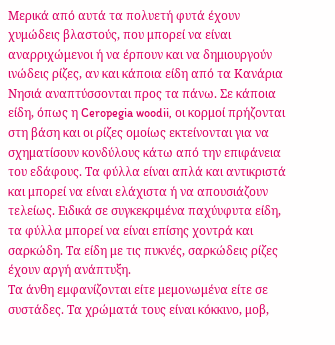Μερικά από αυτά τα πολυετή φυτά έχουν χυμώδεις βλαστούς, που μπορεί να είναι αναρριχώμενοι ή να έρπουν και να δημιουργούν ινώδεις ρίζες, αν και κάποια είδη από τα Κανάρια Νησιά αναπτύσσονται προς τα πάνω. Σε κάποια είδη, όπως η Ceropegia woodii, οι κορμοί πρήζονται στη βάση και οι ρίζες ομοίως εκτείνονται για να σχηματίσουν κονδύλους κάτω από την επιφάνεια του εδάφους. Τα φύλλα είναι απλά και αντικριστά και μπορεί να είναι ελάχιστα ή να απουσιάζουν τελείως. Ειδικά σε συγκεκριμένα παχύυφυτα είδη, τα φύλλα μπορεί να είναι επίσης χοντρά και σαρκώδη. Τα είδη με τις πυκνές, σαρκώδεις ρίζες έχουν αργή ανάπτυξη.
Τα άνθη εμφανίζονται είτε μεμονωμένα είτε σε συστάδες. Τα χρώματά τους είναι κόκκινο, μοβ,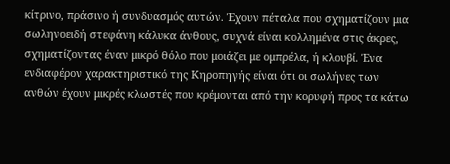κίτρινο, πράσινο ή συνδυασμός αυτών. Έχουν πέταλα που σχηματίζουν μια σωληνοειδή στεφάνη κάλυκα άνθους, συχνά είναι κολλημένα στις άκρες, σχηματίζοντας έναν μικρό θόλο που μοιάζει με ομπρέλα, ή κλουβί. Ένα ενδιαφέρον χαρακτηριστικό της Κηροπηγής είναι ότι οι σωλήνες των ανθών έχουν μικρές κλωστές που κρέμονται από την κορυφή προς τα κάτω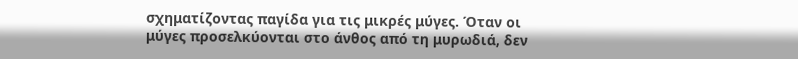σχηματίζοντας παγίδα για τις μικρές μύγες. Όταν οι μύγες προσελκύονται στο άνθος από τη μυρωδιά, δεν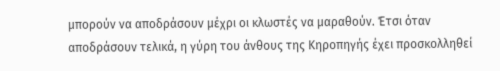μπορούν να αποδράσουν μέχρι οι κλωστές να μαραθούν. Έτσι όταν αποδράσουν τελικά, η γύρη του άνθους της Κηροπηγής έχει προσκολληθεί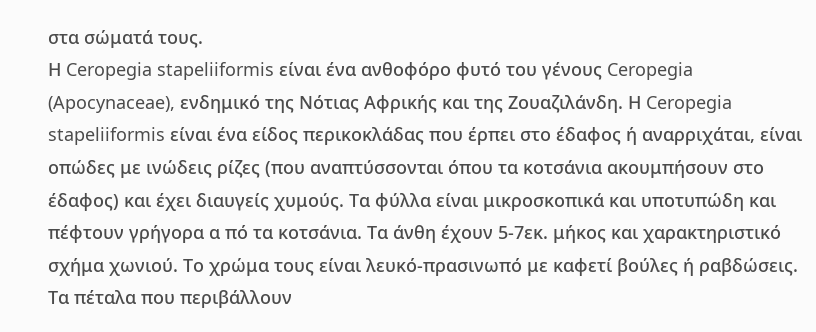στα σώματά τους.
Η Ceropegia stapeliiformis είναι ένα ανθοφόρο φυτό του γένους Ceropegia (Apocynaceae), ενδημικό της Νότιας Αφρικής και της Ζουαζιλάνδη. Η Ceropegia stapeliiformis είναι ένα είδος περικοκλάδας που έρπει στο έδαφος ή αναρριχάται, είναι οπώδες με ινώδεις ρίζες (που αναπτύσσονται όπου τα κοτσάνια ακουμπήσουν στο έδαφος) και έχει διαυγείς χυμούς. Τα φύλλα είναι μικροσκοπικά και υποτυπώδη και πέφτουν γρήγορα α πό τα κοτσάνια. Τα άνθη έχουν 5-7εκ. μήκος και χαρακτηριστικό σχήμα χωνιού. Το χρώμα τους είναι λευκό-πρασινωπό με καφετί βούλες ή ραβδώσεις. Τα πέταλα που περιβάλλουν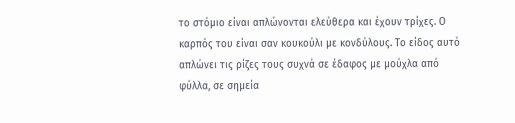το στόμιο είναι απλώνονται ελεύθερα και έχουν τρίχες. Ο καρπός του είναι σαν κουκούλι με κονδύλους. Το είδος αυτό απλώνει τις ρίζες τους συχνά σε έδαφος με μούχλα από φύλλα, σε σημεία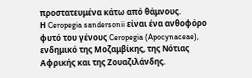προστατευμένα κάτω από θάμνους.
Η Ceropegia sandersonii είναι ένα ανθοφόρο φυτό του γένους Ceropegia (Apocynaceae), ενδημικό της Μοζαμβίκης, της Νότιας Αφρικής και της Ζουαζιλάνδης.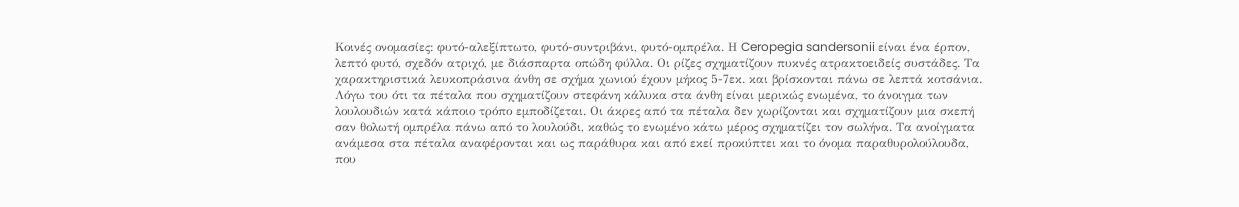Κοινές ονομασίες: φυτό-αλεξίπτωτο, φυτό-συντριβάνι, φυτό-ομπρέλα. Η Ceropegia sandersonii είναι ένα έρπον, λεπτό φυτό, σχεδόν ατριχό, με διάσπαρτα οπώδη φύλλα. Οι ρίζες σχηματίζουν πυκνές ατρακτοειδείς συστάδες. Τα χαρακτηριστικά λευκοπράσινα άνθη σε σχήμα χωνιού έχουν μήκος 5-7εκ. και βρίσκονται πάνω σε λεπτά κοτσάνια. Λόγω του ότι τα πέταλα που σχηματίζουν στεφάνη κάλυκα στα άνθη είναι μερικώς ενωμένα, το άνοιγμα των λουλουδιών κατά κάποιο τρόπο εμποδίζεται. Οι άκρες από τα πέταλα δεν χωρίζονται και σχηματίζουν μια σκεπή σαν θολωτή ομπρέλα πάνω από το λουλούδι, καθώς το ενωμένο κάτω μέρος σχηματίζει τον σωλήνα. Τα ανοίγματα ανάμεσα στα πέταλα αναφέρονται και ως παράθυρα και από εκεί προκύπτει και το όνομα παραθυρολούλουδα, που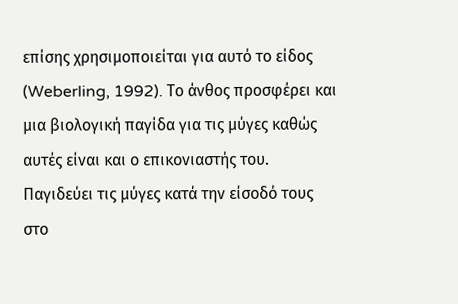επίσης χρησιμοποιείται για αυτό το είδος (Weberling, 1992). Το άνθος προσφέρει και μια βιολογική παγίδα για τις μύγες καθώς αυτές είναι και ο επικονιαστής του. Παγιδεύει τις μύγες κατά την είσοδό τους στο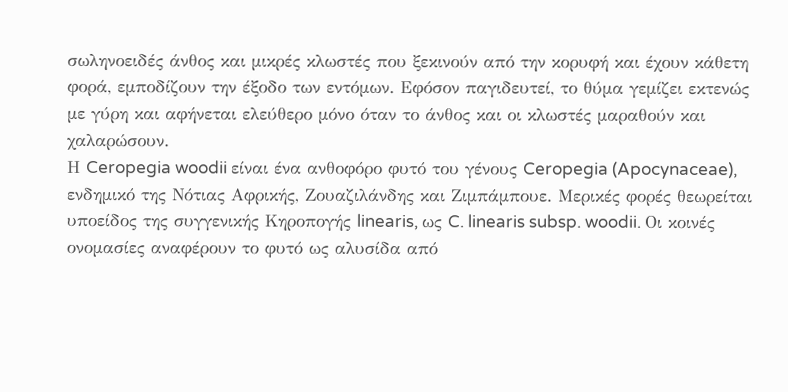σωληνοειδές άνθος και μικρές κλωστές που ξεκινούν από την κορυφή και έχουν κάθετη φορά, εμποδίζουν την έξοδο των εντόμων. Εφόσον παγιδευτεί, το θύμα γεμίζει εκτενώς με γύρη και αφήνεται ελεύθερο μόνο όταν το άνθος και οι κλωστές μαραθούν και χαλαρώσουν.
Η Ceropegia woodii είναι ένα ανθοφόρο φυτό του γένους Ceropegia (Apocynaceae), ενδημικό της Νότιας Αφρικής, Ζουαζιλάνδης και Ζιμπάμπουε. Μερικές φορές θεωρείται υποείδος της συγγενικής Κηροπογής linearis, ως C. linearis subsp. woodii. Οι κοινές ονομασίες αναφέρουν το φυτό ως αλυσίδα από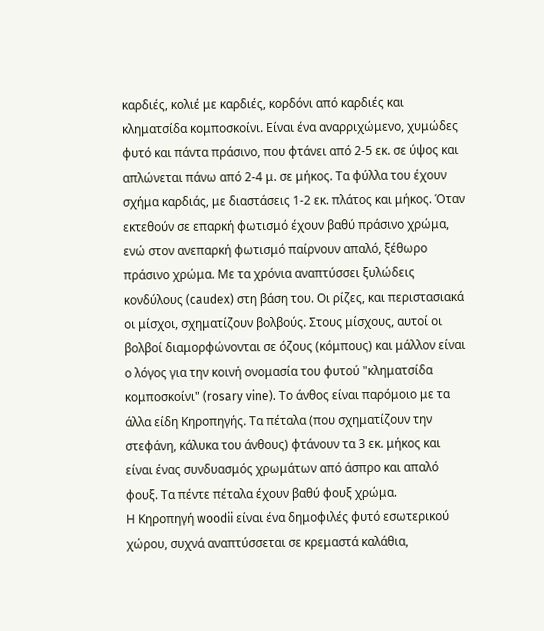καρδιές, κολιέ με καρδιές, κορδόνι από καρδιές και κληματσίδα κομποσκοίνι. Είναι ένα αναρριχώμενο, χυμώδες φυτό και πάντα πράσινο, που φτάνει από 2-5 εκ. σε ύψος και απλώνεται πάνω από 2-4 μ. σε μήκος. Τα φύλλα του έχουν σχήμα καρδιάς, με διαστάσεις 1-2 εκ. πλάτος και μήκος. Όταν εκτεθούν σε επαρκή φωτισμό έχουν βαθύ πράσινο χρώμα, ενώ στον ανεπαρκή φωτισμό παίρνουν απαλό, ξέθωρο πράσινο χρώμα. Με τα χρόνια αναπτύσσει ξυλώδεις κονδύλους (caudex) στη βάση του. Οι ρίζες, και περιστασιακά οι μίσχοι, σχηματίζουν βολβούς. Στους μίσχους, αυτοί οι βολβοί διαμορφώνονται σε όζους (κόμπους) και μάλλον είναι ο λόγος για την κοινή ονομασία του φυτού "κληματσίδα κομποσκοίνι" (rosary vine). Το άνθος είναι παρόμοιο με τα άλλα είδη Κηροπηγής. Τα πέταλα (που σχηματίζουν την στεφάνη, κάλυκα του άνθους) φτάνουν τα 3 εκ. μήκος και είναι ένας συνδυασμός χρωμάτων από άσπρο και απαλό φουξ. Τα πέντε πέταλα έχουν βαθύ φουξ χρώμα.
Η Κηροπηγή woodii είναι ένα δημοφιλές φυτό εσωτερικού χώρου, συχνά αναπτύσσεται σε κρεμαστά καλάθια,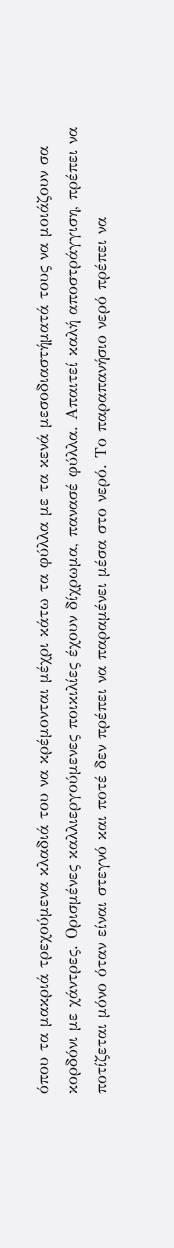όπου τα μακριά τρεχούμενα κλαδιά του να κρέμονται μέχρι κάτω τα φύλλα με τα κενά μεσοδιαστήματά τους να μοιάζουν σα κορδόνι με χάντρες. Ορισμένες καλλιεργούμενες ποικιλίες έχουν δίχρωμα, πανασέ φύλλα. Απαιτεί καλή αποστράγγιση, πρέπει να ποτίζεται μόνο όταν είναι στεγνό και ποτέ δεν πρέπει να παραμένει μέσα στο νερό. Το παραπανήσιο νερό πρέπει να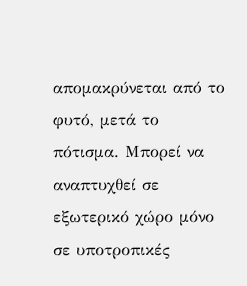απομακρύνεται από το φυτό, μετά το πότισμα. Μπορεί να αναπτυχθεί σε εξωτερικό χώρο μόνο σε υποτροπικές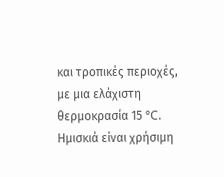και τροπικές περιοχές, με μια ελάχιστη θερμοκρασία 15 °C. Ημισκιά είναι χρήσιμη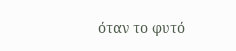όταν το φυτό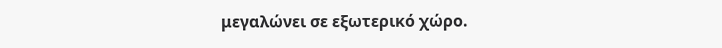μεγαλώνει σε εξωτερικό χώρο.